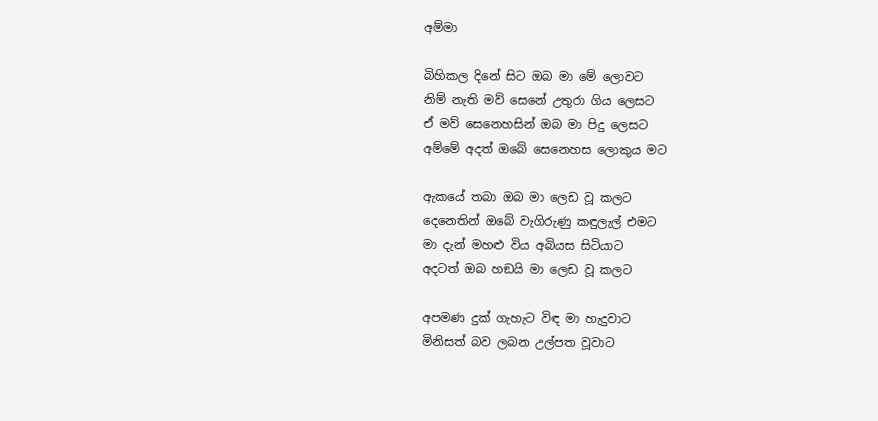අම්මා

බිහිකල දිනේ සිට ඔබ මා මේ ලොවට
නිම් නැති මව් සෙනේ උතුරා ගිය ලෙසට
ඒ මව් සෙනෙහසින් ඔබ මා පිදු ලෙසට
අම්මේ අදත් ඔබේ සෙනෙහස ලොකුය මට

ඇකයේ තබා ඔබ මා ලෙඩ වූ කලට
දෙනෙතින් ඔබේ වැගිරුණු කඳුලැල් එමට
මා දැන් මහළු විය අබියස සිටියාට
අදටත් ඔබ හඞයි මා ලෙඩ වූ කලට

අපමණ දුක් ගැහැට විඳ මා හැදුවාට
මිනිසත් බව ලබන උල්පත වූවාට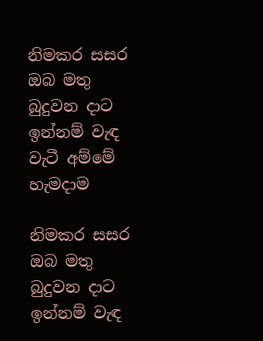නිමකර සසර ඔබ මතු බුදුවන දාට
ඉන්නම් වැඳ වැටී අම්මේ හැමදාම

නිමකර සසර ඔබ මතු බුදුවන දාට
ඉන්නම් වැඳ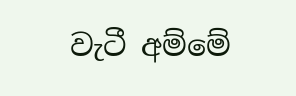වැටී අම්මේ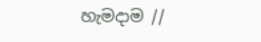හැමදාම //